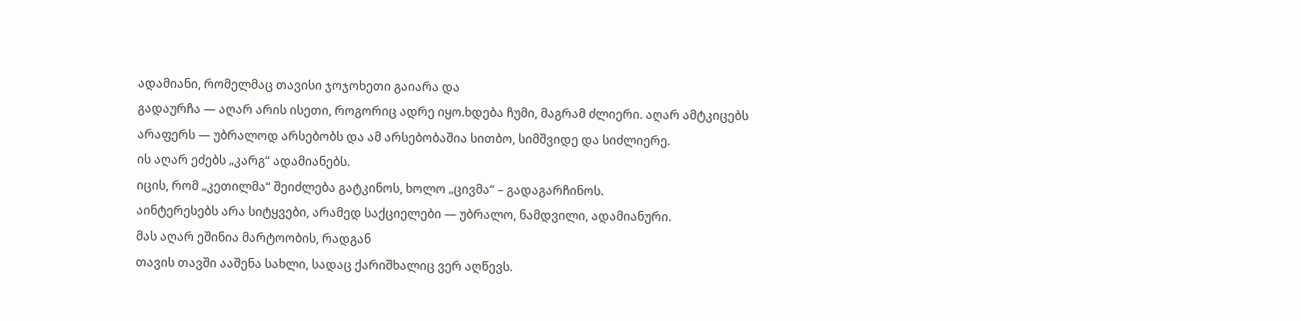ადამიანი, რომელმაც თავისი ჯოჯოხეთი გაიარა და
გადაურჩა — აღარ არის ისეთი, როგორიც ადრე იყო.ხდება ჩუმი, მაგრამ ძლიერი. აღარ ამტკიცებს არაფერს — უბრალოდ არსებობს და ამ არსებობაშია სითბო, სიმშვიდე და სიძლიერე.
ის აღარ ეძებს „კარგ“ ადამიანებს.
იცის, რომ „კეთილმა“ შეიძლება გატკინოს, ხოლო „ცივმა“ – გადაგარჩინოს.
აინტერესებს არა სიტყვები, არამედ საქციელები — უბრალო, ნამდვილი, ადამიანური.
მას აღარ ეშინია მარტოობის, რადგან
თავის თავში ააშენა სახლი, სადაც ქარიშხალიც ვერ აღწევს.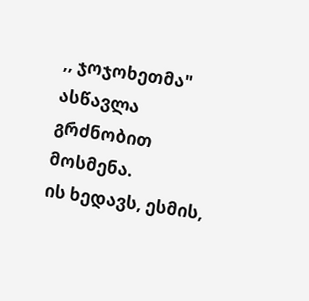,, ჯოჯოხეთმა" ასწავლა გრძნობით მოსმენა.
ის ხედავს, ესმის,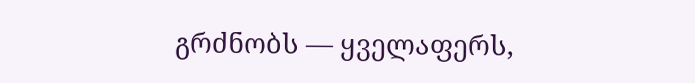გრძნობს — ყველაფერს,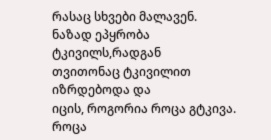რასაც სხვები მალავენ.
ნაზად ეპყრობა ტკივილს,რადგან
თვითონაც ტკივილით იზრდებოდა და
იცის, როგორია როცა გტკივა.
როცა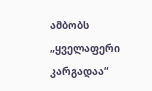ამბობს „ყველაფერი კარგადაა“